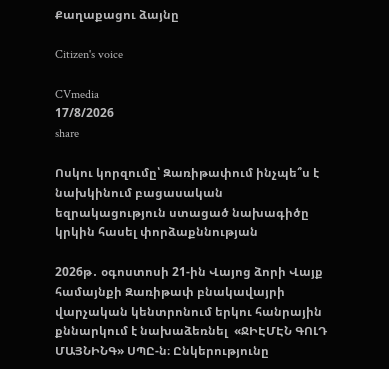Քաղաքացու ձայնը

Citizen's voice

CVmedia
17/8/2026
share

Ոսկու կորզումը՝ Զառիթափում ինչպե՞ս է նախկինում բացասական եզրակացություն ստացած նախագիծը կրկին հասել փորձաքննության

2026թ․ օգոստոսի 21-ին Վայոց ձորի Վայք համայնքի Զառիթափ բնակավայրի վարչական կենտրոնում երկու հանրային քննարկում է նախաձեռնել  «ՋԻԷՄԷՆ ԳՈԼԴ ՄԱՅՆԻՆԳ» ՍՊԸ-ն։ Ընկերությունը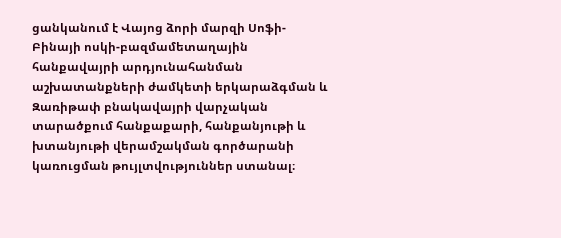ցանկանում է Վայոց ձորի մարզի Սոֆի-Բինայի ոսկի-բազմամետաղային հանքավայրի արդյունահանման աշխատանքների ժամկետի երկարաձգման և Զառիթափ բնակավայրի վարչական տարածքում հանքաքարի, հանքանյութի և խտանյութի վերամշակման գործարանի կառուցման թույլտվություններ ստանալ։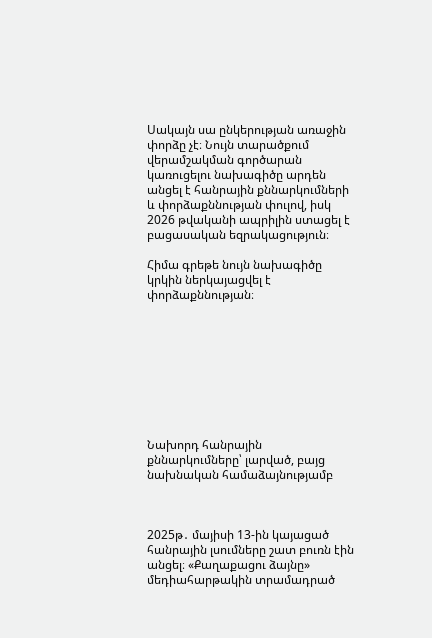Սակայն սա ընկերության առաջին փորձը չէ։ Նույն տարածքում վերամշակման գործարան կառուցելու նախագիծը արդեն անցել է հանրային քննարկումների և փորձաքննության փուլով, իսկ 2026 թվականի ապրիլին ստացել է բացասական եզրակացություն։

Հիմա գրեթե նույն նախագիծը կրկին ներկայացվել է փորձաքննության։









Նախորդ հանրային քննարկումները՝ լարված, բայց նախնական համաձայնությամբ



2025թ․ մայիսի 13-ին կայացած հանրային լսումները շատ բուռն էին անցել։ «Քաղաքացու ձայնը» մեդիահարթակին տրամադրած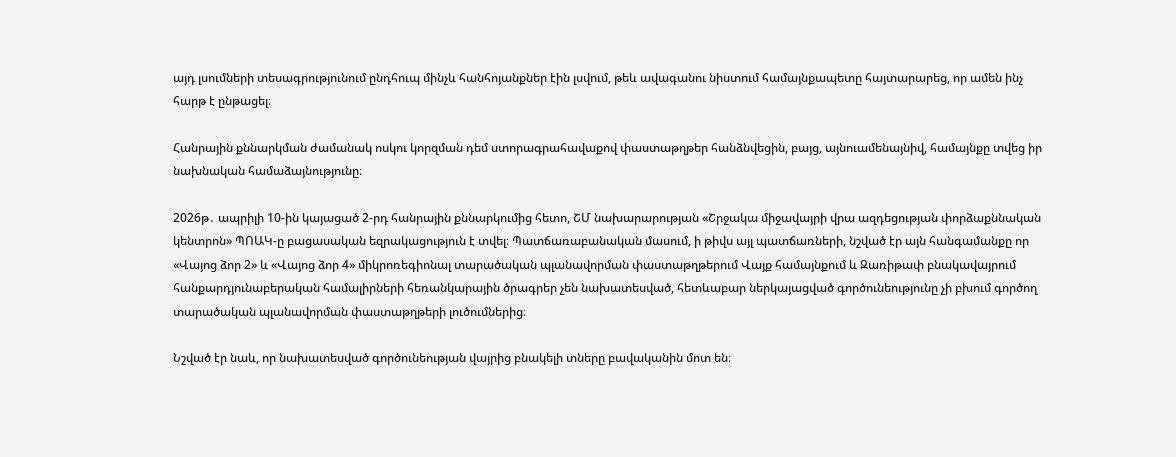այդ լսումների տեսագրությունում ընդհուպ մինչև հանհոյանքներ էին լսվում, թեև ավագանու նիստում համայնքապետը հայտարարեց, որ ամեն ինչ հարթ է ընթացել։

Հանրային քննարկման ժամանակ ոսկու կորզման դեմ ստորագրահավաքով փաստաթղթեր հանձնվեցին, բայց, այնուամենայնիվ, համայնքը տվեց իր նախնական համաձայնությունը։

2026թ․ ապրիլի 10-ին կայացած 2-րդ հանրային քննարկումից հետո, ՇՄ նախարարության «Շրջակա միջավայրի վրա ազդեցության փորձաքննական կենտրոն» ՊՈԱԿ-ը բացասական եզրակացություն է տվել։ Պատճառաբանական մասում, ի թիվս այլ պատճառների, նշված էր այն հանգամանքը որ «Վայոց ձոր 2» և «Վայոց ձոր 4» միկրոռեգիոնալ տարածական պլանավորման փաստաթղթերում Վայք համայնքում և Զառիթափ բնակավայրում հանքարդյունաբերական համալիրների հեռանկարային ծրագրեր չեն նախատեսված, հետևաբար ներկայացված գործունեությունը չի բխում գործող տարածական պլանավորման փաստաթղթերի լուծումներից։

Նշված էր նաև, որ նախատեսված գործունեության վայրից բնակելի տները բավականին մոտ են։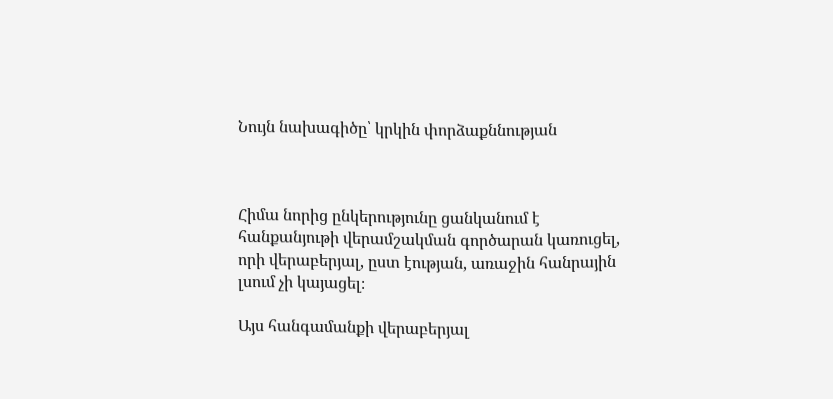Նույն նախագիծը՝ կրկին փորձաքննության



Հիմա նորից ընկերությունը ցանկանում է հանքանյութի վերամշակման գործարան կառուցել, որի վերաբերյալ, ըստ էության, առաջին հանրային լսում չի կայացել։

Այս հանգամանքի վերաբերյալ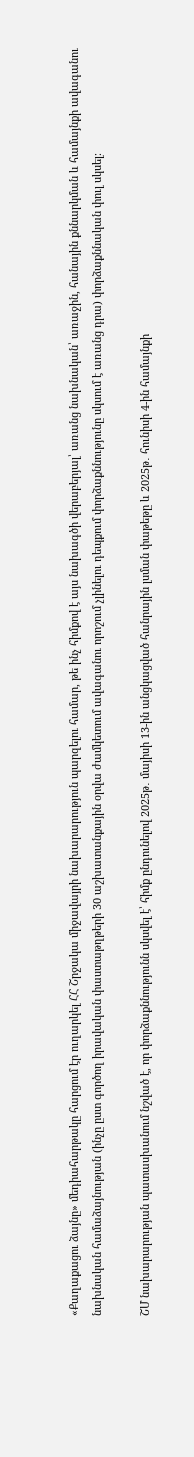«Քաղաքացու ձայնը» մեդիահարթակը հարցում էր ուղարկել ՀՀ Շրջակա միջավայրի նախարարություն պարզելու համար, թե ինչ հիմքով է այս նախագծի վերաբերյալ՝ առանց նախնական՝ առաջին, հանային քննարկման և համայնքի ավագանու նախնական համաձայնության (ինչը ըստ գործող իրավական փաստաթղթերի 30 աշխատանքային օրվա ժամկետում ավագանու որոշում չլինելու դեպքում փորձաքննությունը սկսում է առանց դրա) փորձաքննական փուլ սկսել։

ՇՄ նախարարության պատասխանում նշված է, որ փորձաքննությունն սկսվել է՝ հիմք ընդունելով 2025թ․ մայիսի 13-ին անցկացված հանրային լսման փաթեթը և 2025թ․ հունիսի 4-ին համայնքի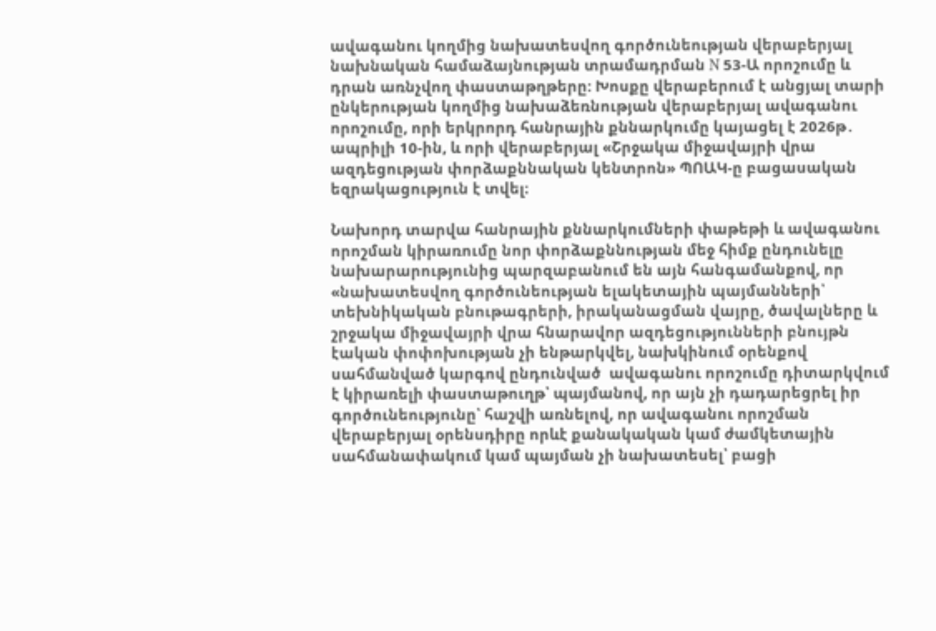ավագանու կողմից նախատեսվող գործունեության վերաբերյալ նախնական համաձայնության տրամադրման N 53-Ա որոշումը և դրան առնչվող փաստաթղթերը: Խոսքը վերաբերում է անցյալ տարի ընկերության կողմից նախաձեռնության վերաբերյալ ավագանու որոշումը, որի երկրորդ հանրային քննարկումը կայացել է 2026թ․ ապրիլի 10-ին, և որի վերաբերյալ «Շրջակա միջավայրի վրա ազդեցության փորձաքննական կենտրոն» ՊՈԱԿ-ը բացասական եզրակացություն է տվել։

Նախորդ տարվա հանրային քննարկումների փաթեթի և ավագանու որոշման կիրառումը նոր փորձաքննության մեջ հիմք ընդունելը նախարարությունից պարզաբանում են այն հանգամանքով, որ «նախատեսվող գործունեության ելակետային պայմանների՝ տեխնիկական բնութագրերի, իրականացման վայրը, ծավալները և շրջակա միջավայրի վրա հնարավոր ազդեցությունների բնույթն էական փոփոխության չի ենթարկվել, նախկինում օրենքով սահմանված կարգով ընդունված  ավագանու որոշումը դիտարկվում է կիրառելի փաստաթուղթ՝ պայմանով, որ այն չի դադարեցրել իր գործունեությունը՝ հաշվի առնելով, որ ավագանու որոշման վերաբերյալ օրենսդիրը որևէ քանակական կամ ժամկետային սահմանափակում կամ պայման չի նախատեսել՝ բացի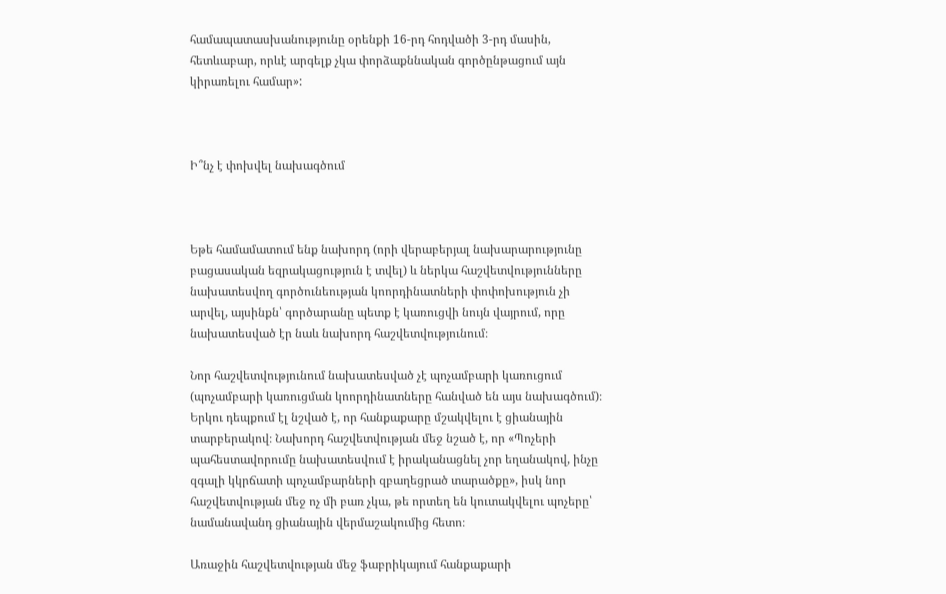համապատասխանությունը օրենքի 16-րդ հոդվածի 3-րդ մասին, հետևաբար, որևէ արգելք չկա փորձաքննական գործընթացում այն կիրառելու համար»:



Ի՞նչ է փոխվել նախագծում



Եթե համամատում ենք նախորդ (որի վերաբերյալ նախարարությունը բացասական եզրակացություն է տվել) և ներկա հաշվետվությունները նախատեսվող գործունեության կոորդինատների փոփոխություն չի արվել, այսինքն՝ գործարանը պետք է կառուցվի նույն վայրում, որը նախատեսված էր նաև նախորդ հաշվետվությունում։

Նոր հաշվետվությունում նախատեսված չէ պոչամբարի կառուցում (պոչամբարի կառուցման կոորդինատները հանված են այս նախագծում)։ Երկու դեպքում էլ նշված է, որ հանքաքարը մշակվելու է ցիանային տարբերակով։ Նախորդ հաշվետվության մեջ նշած է, որ «Պոչերի պահեստավորումը նախատեսվում է իրականացնել չոր եղանակով, ինչը զգալի կկրճատի պոչամբարների զբաղեցրած տարածքը», իսկ նոր հաշվետվության մեջ ոչ մի բառ չկա, թե որտեղ են կուտակվելու պոչերը՝ նամանավանդ ցիանային վերմաշակումից հետո։

Առաջին հաշվետվության մեջ ֆաբրիկայում հանքաքարի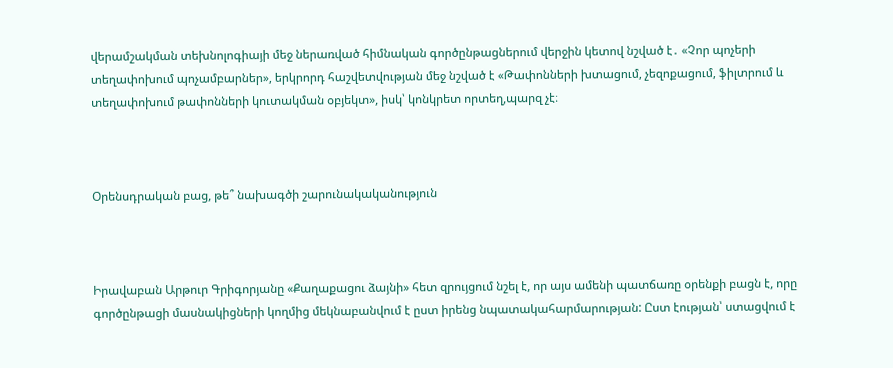վերամշակման տեխնոլոգիայի մեջ ներառված հիմնական գործընթացներում վերջին կետով նշված է․ «Չոր պոչերի տեղափոխում պոչամբարներ», երկրորդ հաշվետվության մեջ նշված է «Թափոնների խտացում, չեզոքացում, ֆիլտրում և տեղափոխում թափոնների կուտակման օբյեկտ», իսկ՝ կոնկրետ որտեղ,պարզ չէ։



Օրենսդրական բաց, թե՞ նախագծի շարունակականություն



Իրավաբան Արթուր Գրիգորյանը «Քաղաքացու ձայնի» հետ զրույցում նշել է, որ այս ամենի պատճառը օրենքի բացն է, որը գործընթացի մասնակիցների կողմից մեկնաբանվում է ըստ իրենց նպատակահարմարության: Ըստ էության՝ ստացվում է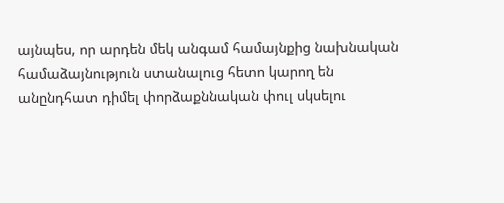այնպես, որ արդեն մեկ անգամ համայնքից նախնական համաձայնություն ստանալուց հետո կարող են անընդհատ դիմել փորձաքննական փուլ սկսելու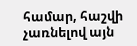համար, հաշվի չառնելով այն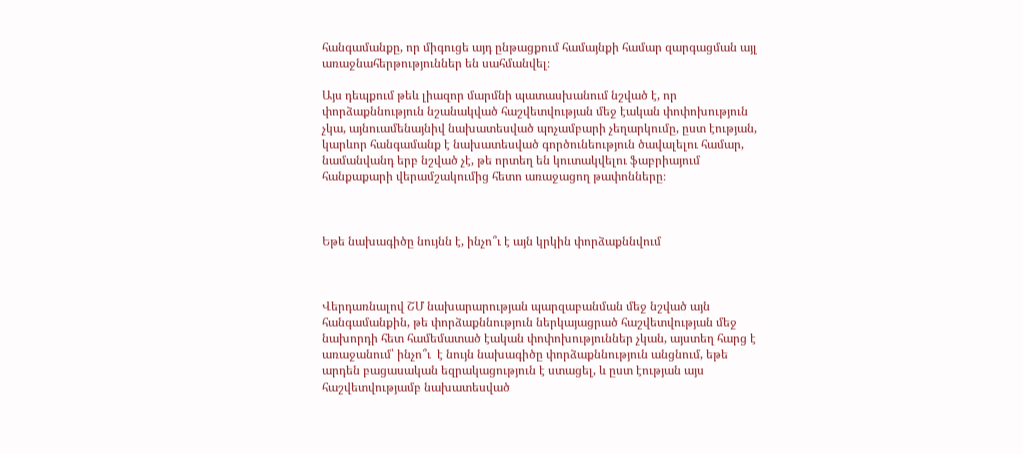հանգամանքը, որ միգուցե այդ ընթացքում համայնքի համար զարգացման այլ առաջնահերթություններ են սահմանվել։

Այս դեպքում թեև լիազոր մարմնի պատասխանում նշված է, որ փորձաքննություն նշանակված հաշվետվության մեջ էական փոփոխություն չկա, այնուամենայնիվ նախատեսված պոչամբարի չեղարկումը, ըստ էության, կարևոր հանգամանք է նախատեսված գործունեություն ծավալելու համար, նամանվանդ երբ նշված չէ, թե որտեղ են կուտակվելու ֆաբրիայում հանքաքարի վերամշակումից հետո առաջացող թափոնները։



Եթե նախագիծը նույնն է, ինչո՞ւ է այն կրկին փորձաքննվում



Վերդառնալով ՇՄ նախարարության պարզաբանման մեջ նշված այն հանգամանքին, թե փորձաքննություն ներկայացրած հաշվետվության մեջ նախորդի հետ համեմատած էական փոփոխություններ չկան, այստեղ հարց է առաջանում՝ ինչո՞ւ  է նույն նախագիծը փորձաքննություն անցնում, եթե արդեն բացասական եզրակացություն է ստացել, և ըստ էության այս հաշվետվությամբ նախատեսված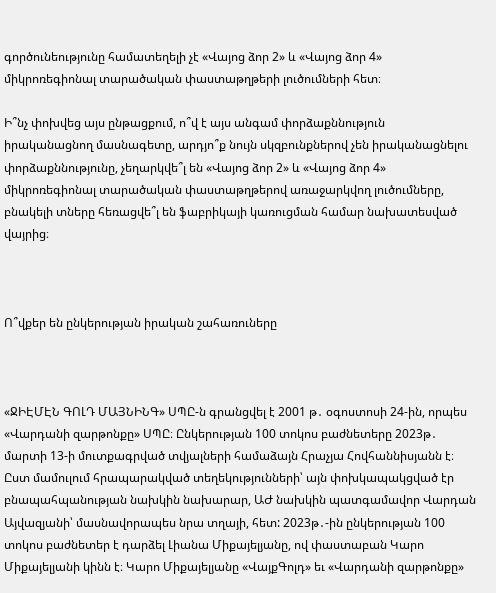գործունեությունը համատեղելի չէ «Վայոց ձոր 2» և «Վայոց ձոր 4» միկրոռեգիոնալ տարածական փաստաթղթերի լուծումների հետ։

Ի՞նչ փոխվեց այս ընթացքում, ո՞վ է այս անգամ փորձաքննություն իրականացնող մասնագետը, արդյո՞ք նույն սկզբունքներով չեն իրականացնելու փորձաքննությունը, չեղարկվե՞լ են «Վայոց ձոր 2» և «Վայոց ձոր 4» միկրոռեգիոնալ տարածական փաստաթղթերով առաջարկվող լուծումները, բնակելի տները հեռացվե՞լ են ֆաբրիկայի կառուցման համար նախատեսված վայրից։



Ո՞վքեր են ընկերության իրական շահառուները



«ՋԻԷՄԷՆ ԳՈԼԴ ՄԱՅՆԻՆԳ» ՍՊԸ-ն գրանցվել է 2001 թ․ օգոստոսի 24-ին, որպես «Վարդանի զարթոնքը» ՍՊԸ։ Ընկերության 100 տոկոս բաժնետերը 2023թ․ մարտի 13-ի մուտքագրված տվյալների համաձայն Հրաչյա Հովհաննիսյանն է։ Ըստ մամուլում հրապարակված տեղեկությունների՝ այն փոխկապակցված էր բնապահպանության նախկին նախարար, ԱԺ նախկին պատգամավոր Վարդան Այվազյանի՝ մասնավորապես նրա տղայի, հետ: 2023թ․-ին ընկերության 100 տոկոս բաժնետեր է դարձել Լիանա Միքայելյանը, ով փաստաբան Կարո Միքայելյանի կինն է։ Կարո Միքայելյանը «ՎայքԳոլդ» եւ «Վարդանի զարթոնքը»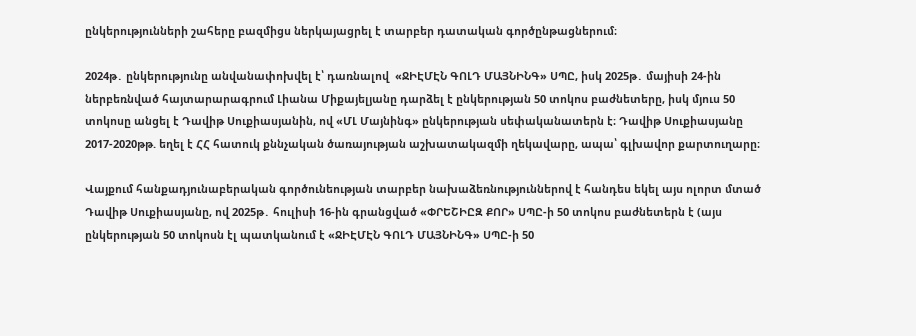ընկերությունների շահերը բազմիցս ներկայացրել է տարբեր դատական գործընթացներում։

2024թ․ ընկերությունը անվանափոխվել է՝ դառնալով  «ՋԻԷՄԷՆ ԳՈԼԴ ՄԱՅՆԻՆԳ» ՍՊԸ, իսկ 2025թ․ մայիսի 24-ին ներբեռնված հայտարարագրում Լիանա Միքայելյանը դարձել է ընկերության 50 տոկոս բաժնետերը, իսկ մյուս 50 տոկոսը անցել է Դավիթ Սուքիասյանին, ով «ՄԼ Մայնինգ» ընկերության սեփականատերն է։ Դավիթ Սուքիասյանը 2017-2020թթ. եղել է ՀՀ հատուկ քննչական ծառայության աշխատակազմի ղեկավարը, ապա՝ գլխավոր քարտուղարը։

Վայքում հանքադյունաբերական գործունեության տարբեր նախաձեռնություններով է հանդես եկել այս ոլորտ մտած Դավիթ Սուքիասյանը, ով 2025թ․ հուլիսի 16-ին գրանցված «ՓՐԵՇԻԸԶ ՔՈՐ» ՍՊԸ-ի 50 տոկոս բաժնետերն է (այս ընկերության 50 տոկոսն էլ պատկանում է «ՋԻԷՄԷՆ ԳՈԼԴ ՄԱՅՆԻՆԳ» ՍՊԸ-ի 50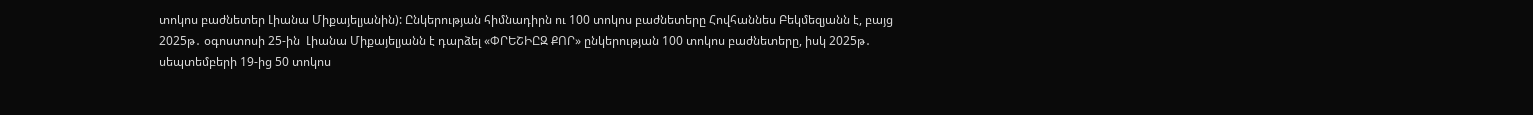տոկոս բաժնետեր Լիանա Միքայելյանին): Ընկերության հիմնադիրն ու 100 տոկոս բաժնետերը Հովհաննես Բեկմեզյանն է, բայց  2025թ․ օգոստոսի 25-ին  Լիանա Միքայելյանն է դարձել «ՓՐԵՇԻԸԶ ՔՈՐ» ընկերության 100 տոկոս բաժնետերը, իսկ 2025թ․ սեպտեմբերի 19-ից 50 տոկոս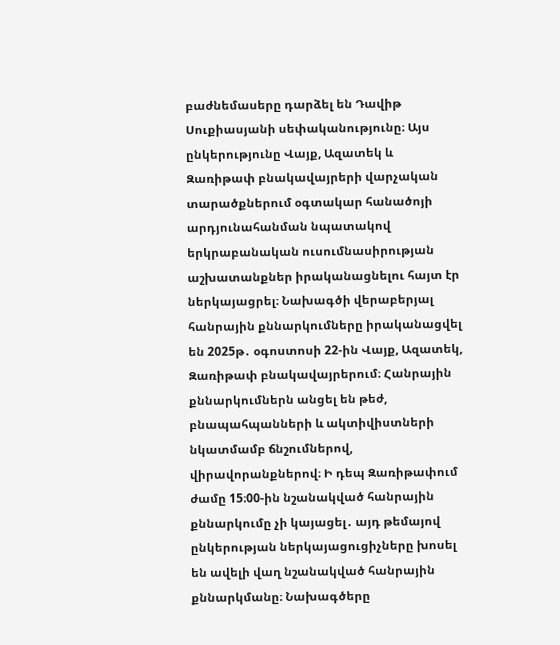բաժնեմասերը դարձել են Դավիթ Սուքիասյանի սեփականությունը։ Այս ընկերությունը Վայք, Ազատեկ և Զառիթափ բնակավայրերի վարչական տարածքներում օգտակար հանածոյի արդյունահանման նպատակով երկրաբանական ուսումնասիրության աշխատանքներ իրականացնելու հայտ էր ներկայացրել։ Նախագծի վերաբերյալ հանրային քննարկումները իրականացվել են 2025թ․ օգոստոսի 22-ին Վայք, Ազատեկ, Զառիթափ բնակավայրերում։ Հանրային քննարկումներն անցել են թեժ, բնապահպանների և ակտիվիստների նկատմամբ ճնշումներով, վիրավորանքներով։ Ի դեպ Զառիթափում ժամը 15։00-ին նշանակված հանրային քննարկումը չի կայացել․ այդ թեմայով ընկերության ներկայացուցիչները խոսել են ավելի վաղ նշանակված հանրային քննարկմանը։ Նախագծերը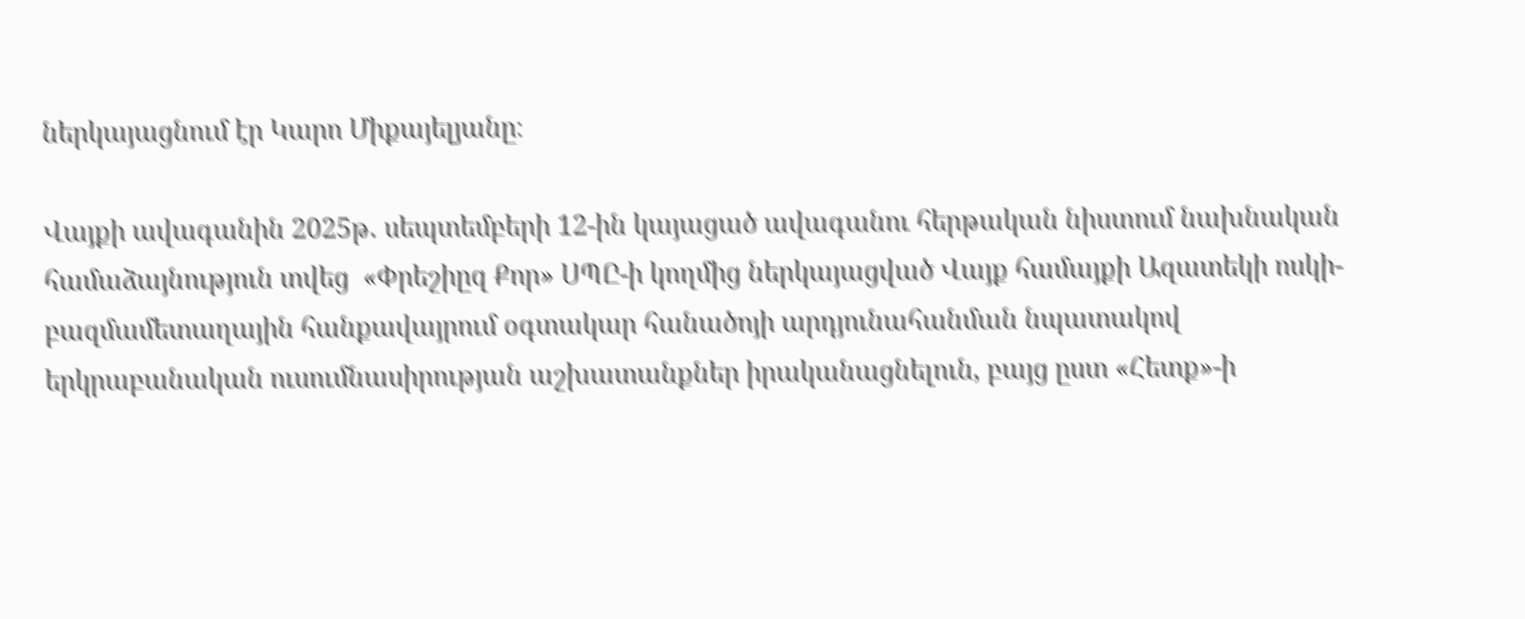ներկայացնում էր Կարո Միքայելյանը։

Վայքի ավագանին 2025թ․ սեպտեմբերի 12-ին կայացած ավագանու հերթական նիստում նախնական համաձայնություն տվեց  «Փրեշիըզ Քոր» ՍՊԸ-ի կողմից ներկայացված Վայք համայքի Ազատեկի ոսկի-բազմամետաղային հանքավայրում օգտակար հանածոյի արդյունահանման նպատակով երկրաբանական ուսումնասիրության աշխատանքներ իրականացնելուն, բայց ըստ «Հետք»-ի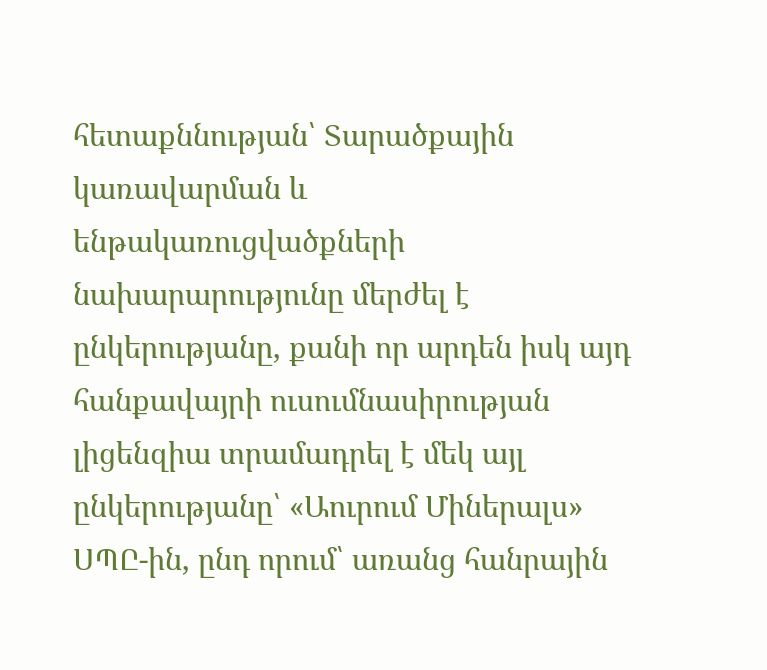հետաքննության՝ Տարածքային կառավարման և ենթակառուցվածքների նախարարությունը մերժել է ընկերությանը, քանի որ արդեն իսկ այդ հանքավայրի ուսումնասիրության լիցենզիա տրամադրել է մեկ այլ ընկերությանը՝ «Աուրում Միներալս» ՍՊԸ-ին, ընդ որում՝ առանց հանրային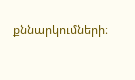քննարկումների։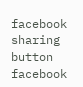facebook sharing button facebook